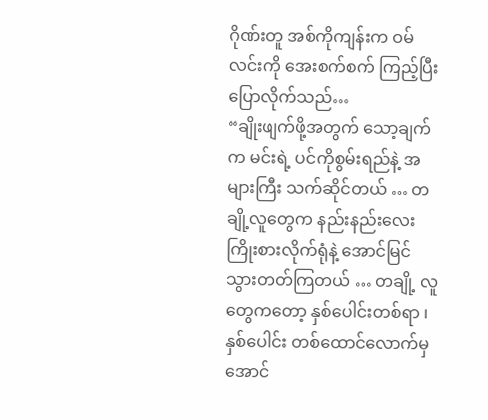ဂိုဏ်းတူ အစ်ကိုကျန်းက ဝမ်လင်းကို အေးစက်စက် ကြည့်ပြီး ပြောလိုက်သည်…
“ချိုးဖျက်ဖို့အတွက် သော့ချက်က မင်းရဲ့ ပင်ကိုစွမ်းရည်နဲ့ အများကြီး သက်ဆိုင်တယ် … တချို့လူတွေက နည်းနည်းလေး ကြိုးစားလိုက်ရုံနဲ့ အောင်မြင် သွားတတ်ကြတယ် … တချို့ လူတွေကတော့ နှစ်ပေါင်းတစ်ရာ ၊ နှစ်ပေါင်း တစ်ထောင်လောက်မှ အောင်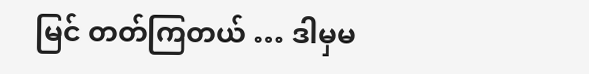မြင် တတ်ကြတယ် … ဒါမှမ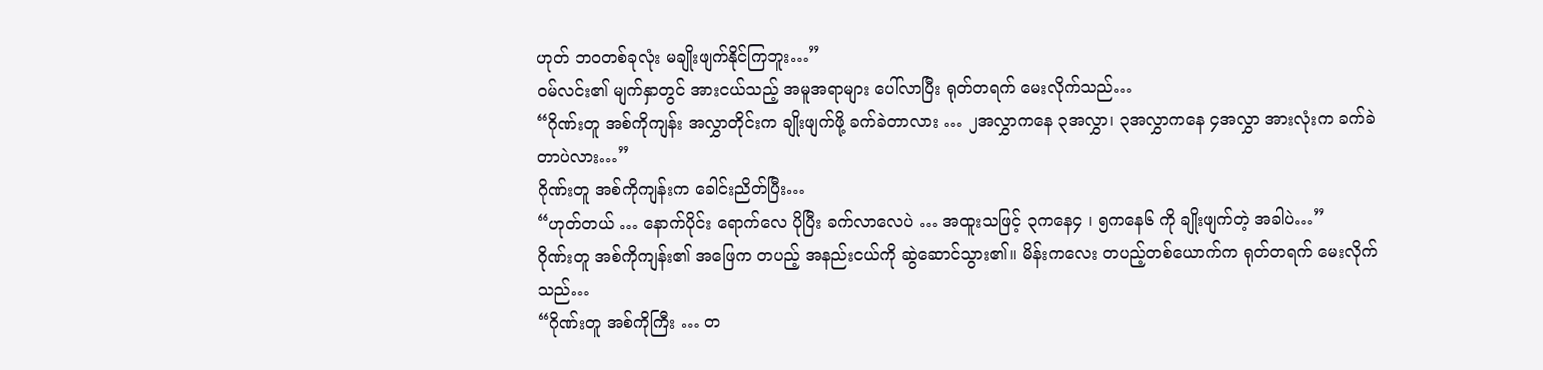ဟုတ် ဘဝတစ်ခုလုံး မချိုးဖျက်နိုင်ကြဘူး…”
ဝမ်လင်း၏ မျက်နှာတွင် အားငယ်သည့် အမူအရာများ ပေါ်လာပြီး ရုတ်တရက် မေးလိုက်သည်…
“ဂိုဏ်းတူ အစ်ကိုကျန်း အလွှာတိုင်းက ချိုးဖျက်ဖို့ ခက်ခဲတာလား … ၂အလွှာကနေ ၃အလွှာ၊ ၃အလွှာကနေ ၄အလွှာ အားလုံးက ခက်ခဲတာပဲလား…”
ဂိုဏ်းတူ အစ်ကိုကျန်းက ခေါင်းညိတ်ပြီး…
“ဟုတ်တယ် … နောက်ပိုင်း ရောက်လေ ပိုပြီး ခက်လာလေပဲ … အထူးသဖြင့် ၃ကနေ၄ ၊ ၅ကနေ၆ ကို ချိုးဖျက်တဲ့ အခါပဲ…”
ဂိုဏ်းတူ အစ်ကိုကျန်း၏ အဖြေက တပည့် အနည်းငယ်ကို ဆွဲဆောင်သွား၏။ မိန်းကလေး တပည့်တစ်ယောက်က ရုတ်တရက် မေးလိုက်သည်…
“ဂိုဏ်းတူ အစ်ကိုကြီး … တ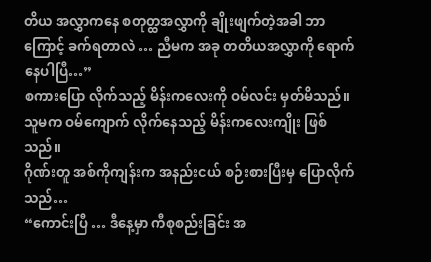တိယ အလွှာကနေ စတုတ္ထအလွှာကို ချိုးဖျက်တဲ့အခါ ဘာကြောင့် ခက်ရတာလဲ … ညီမက အခု တတိယအလွှာကို ရောက်နေပါပြီ…”
စကားပြော လိုက်သည့် မိန်းကလေးကို ဝမ်လင်း မှတ်မိသည်။ သူမက ဝမ်ကျောက် လိုက်နေသည့် မိန်းကလေးကျိုး ဖြစ်သည်။
ဂိုဏ်းတူ အစ်ကိုကျန်းက အနည်းငယ် စဉ်းစားပြီးမှ ပြောလိုက်သည်…
“ကောင်းပြီ … ဒီနေ့မှာ ကီစုစည်းခြင်း အ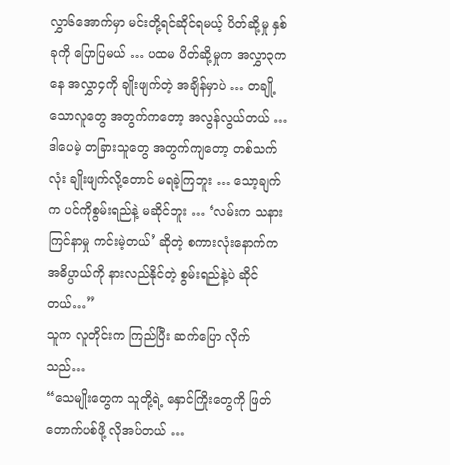လွှာ၆အောက်မှာ မင်းတို့ရင်ဆိုင်ရမယ့် ပိတ်ဆို့မှု နှစ်ခုကို ပြောပြမယ် … ပထမ ပိတ်ဆို့မှုက အလွှာ၃ကနေ အလွှာ၄ကို ချိုးဖျက်တဲ့ အချိန်မှာပဲ … တချို့သောလူတွေ အတွက်ကတော့ အလွန်လွယ်တယ် … ဒါပေမဲ့ တခြားသူတွေ အတွက်ကျတော့ တစ်သက်လုံး ချိုးဖျက်လို့တောင် မရခဲ့ကြဘူး … သော့ချက်က ပင်ကိုစွမ်းရည်နဲ့ မဆိုင်ဘူး … ‘လမ်းက သနားကြင်နာမှု ကင်းမဲ့တယ်’ ဆိုတဲ့ စကားလုံးနောက်က အဓိပ္ပာယ်ကို နားလည်နိုင်တဲ့ စွမ်းရည်နဲ့ပဲ ဆိုင်တယ်…”
သူက လူတိုင်းက ကြည်ပြီး ဆက်ပြော လိုက်သည်…
“သေမျိုးတွေက သူတို့ရဲ့ နှောင်ကြိုးတွေကို ဖြတ်တောက်ပစ်ဖို့ လိုအပ်တယ် …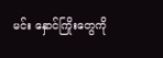မင်း နှောင်ကြိုးတွေကို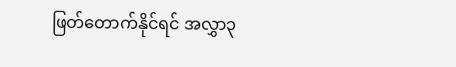ဖြတ်တောက်နိုင်ရင် အလွှာ၃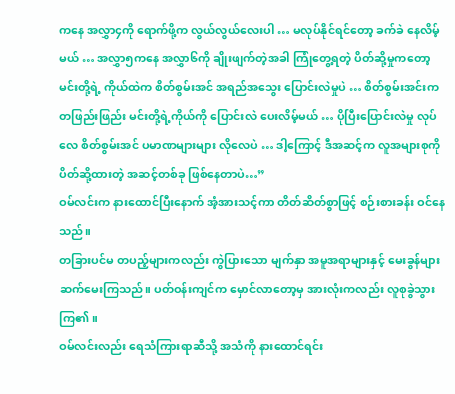ကနေ အလွှာ၄ကို ရောက်ဖို့က လွယ်လွယ်လေးပါ … မလုပ်နိုင်ရင်တော့ ခက်ခဲ နေလိမ့်မယ် … အလွှာ၅ကနေ အလွှာ၆ကို ချိုးဖျက်တဲ့အခါ ကြုံတွေ့ရတဲ့ ပိတ်ဆို့မှုကတော့ မင်းတို့ရဲ့ ကိုယ်ထဲက စိတ်စွမ်းအင် အရည်အသွေး ပြောင်းလဲမှုပဲ … စိတ်စွမ်းအင်းက တဖြည်းဖြည်း မင်းတို့ရဲ့ကိုယ်ကို ပြောင်းလဲ ပေးလိမ့်မယ် … ပိုပြီးပြောင်းလဲမှု လုပ်လေ စိတ်စွမ်းအင် ပမာဏများများ လိုလေပဲ … ဒါ့ကြောင့် ဒီအဆင့်က လူအများစုကို ပိတ်ဆို့ထားတဲ့ အဆင့်တစ်ခု ဖြစ်နေတာပဲ…”
ဝမ်လင်းက နားထောင်ပြီးနောက် အံ့အားသင့်ကာ တိတ်ဆိတ်စွာဖြင့် စဉ်းစားခန်း ဝင်နေသည်။
တခြားပင်မ တပည့်များကလည်း ကွဲပြားသော မျက်နှာ အမူအရာများနှင့် မေးခွန်များ ဆက်မေးကြသည်။ ပတ်ဝန်းကျင်က မှောင်လာတော့မှ အားလုံးကလည်း လူစုခွဲသွားကြ၏။
ဝမ်လင်းလည်း ရေသံကြားရာဆီသို့ အသံကို နားထောင်ရင်း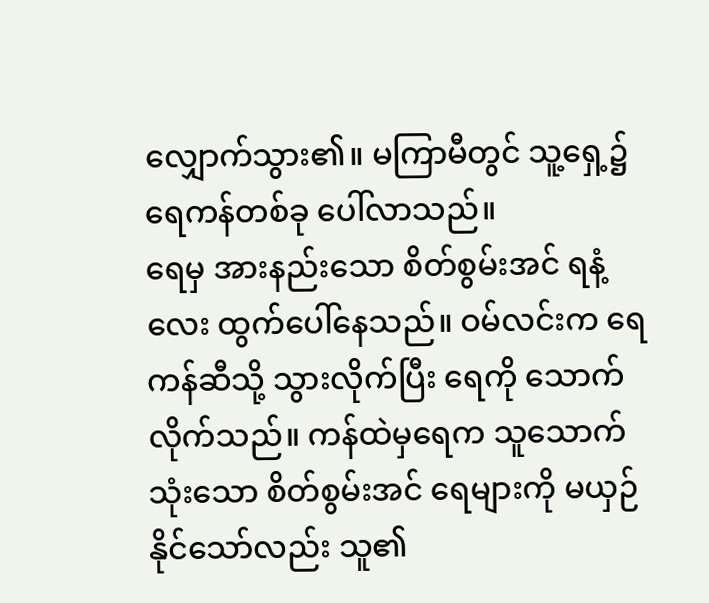လျှောက်သွား၏။ မကြာမီတွင် သူ့ရှေ့၌ ရေကန်တစ်ခု ပေါ်လာသည်။
ရေမှ အားနည်းသော စိတ်စွမ်းအင် ရနံ့လေး ထွက်ပေါ်နေသည်။ ဝမ်လင်းက ရေကန်ဆီသို့ သွားလိုက်ပြီး ရေကို သောက်လိုက်သည်။ ကန်ထဲမှရေက သူသောက်သုံးသော စိတ်စွမ်းအင် ရေများကို မယှဉ်နိုင်သော်လည်း သူ၏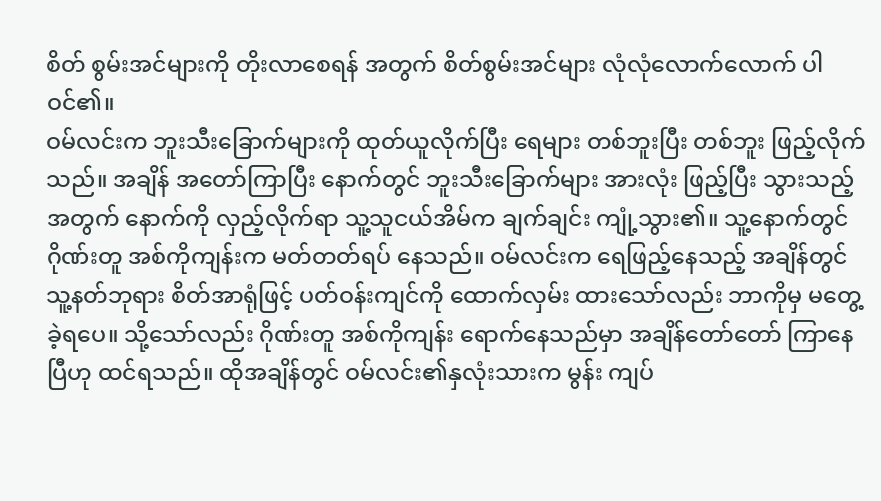စိတ် စွမ်းအင်များကို တိုးလာစေရန် အတွက် စိတ်စွမ်းအင်များ လုံလုံလောက်လောက် ပါဝင်၏။
ဝမ်လင်းက ဘူးသီးခြောက်များကို ထုတ်ယူလိုက်ပြီး ရေများ တစ်ဘူးပြီး တစ်ဘူး ဖြည့်လိုက်သည်။ အချိန် အတော်ကြာပြီး နောက်တွင် ဘူးသီးခြောက်များ အားလုံး ဖြည့်ပြီး သွားသည့်အတွက် နောက်ကို လှည့်လိုက်ရာ သူ့သူငယ်အိမ်က ချက်ချင်း ကျုံ့သွား၏။ သူ့နောက်တွင် ဂိုဏ်းတူ အစ်ကိုကျန်းက မတ်တတ်ရပ် နေသည်။ ဝမ်လင်းက ရေဖြည့်နေသည့် အချိန်တွင် သူ့နတ်ဘုရား စိတ်အာရုံဖြင့် ပတ်ဝန်းကျင်ကို ထောက်လှမ်း ထားသော်လည်း ဘာကိုမှ မတွေ့ခဲ့ရပေ။ သို့သော်လည်း ဂိုဏ်းတူ အစ်ကိုကျန်း ရောက်နေသည်မှာ အချိန်တော်တော် ကြာနေပြီဟု ထင်ရသည်။ ထိုအချိန်တွင် ဝမ်လင်း၏နှလုံးသားက မွန်း ကျပ်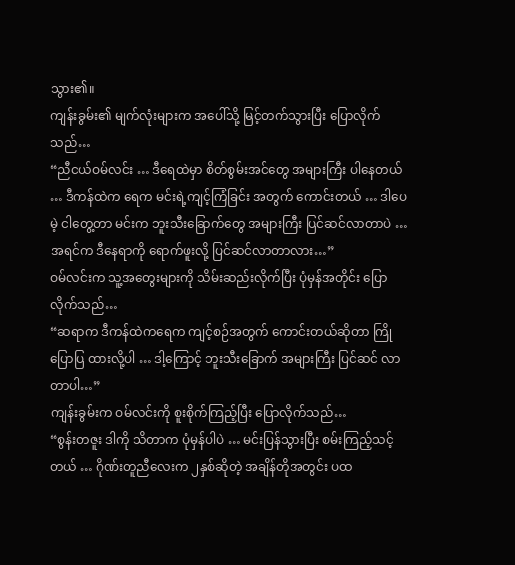သွား၏။
ကျန်းခွမ်း၏ မျက်လုံးများက အပေါ်သို့ မြင့်တက်သွားပြီး ပြောလိုက်သည်…
“ညီငယ်ဝမ်လင်း … ဒီရေထဲမှာ စိတ်စွမ်းအင်တွေ အများကြီး ပါနေတယ် … ဒီကန်ထဲက ရေက မင်းရဲ့ကျင့်ကြံခြင်း အတွက် ကောင်းတယ် … ဒါပေမဲ့ ငါတွေ့တာ မင်းက ဘူးသီးခြောက်တွေ အများကြီး ပြင်ဆင်လာတာပဲ … အရင်က ဒီနေရာကို ရောက်ဖူးလို့ ပြင်ဆင်လာတာလား…”
ဝမ်လင်းက သူ့အတွေးများကို သိမ်းဆည်းလိုက်ပြီး ပုံမှန်အတိုင်း ပြောလိုက်သည်…
“ဆရာက ဒီကန်ထဲကရေက ကျင့်စဉ်အတွက် ကောင်းတယ်ဆိုတာ ကြိုပြောပြ ထားလို့ပါ … ဒါ့ကြောင့် ဘူးသီးခြောက် အများကြီး ပြင်ဆင် လာတာပါ…”
ကျန်းခွမ်းက ဝမ်လင်းကို စူးစိုက်ကြည့်ပြီး ပြောလိုက်သည်…
“စွန်းတဇူး ဒါကို သိတာက ပုံမှန်ပါပဲ … မင်းပြန်သွားပြီး စမ်းကြည့်သင့်တယ် … ဂိုဏ်းတူညီလေးက ၂နှစ်ဆိုတဲ့ အချိန်တိုအတွင်း ပထ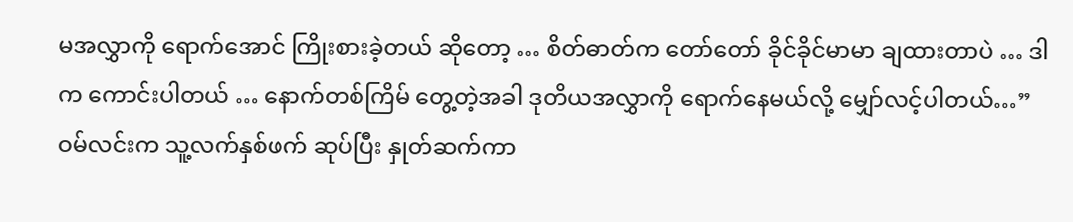မအလွှာကို ရောက်အောင် ကြိုးစားခဲ့တယ် ဆိုတော့ … စိတ်ဓာတ်က တော်တော် ခိုင်ခိုင်မာမာ ချထားတာပဲ … ဒါက ကောင်းပါတယ် … နောက်တစ်ကြိမ် တွေ့တဲ့အခါ ဒုတိယအလွှာကို ရောက်နေမယ်လို့ မျှော်လင့်ပါတယ်…”
ဝမ်လင်းက သူ့လက်နှစ်ဖက် ဆုပ်ပြီး နှုတ်ဆက်ကာ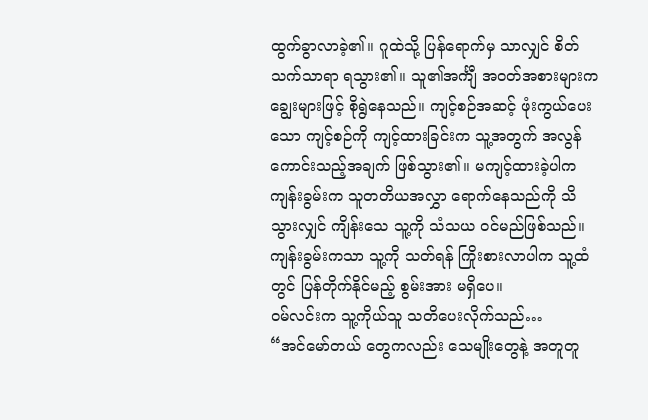ထွက်ခွာလာခဲ့၏။ ဂူထဲသို့ ပြန်ရောက်မှ သာလျှင် စိတ်သက်သာရာ ရသွား၏။ သူ၏အင်္ကျီ အဝတ်အစားများက ချွေးများဖြင့် စိုရွဲနေသည်။ ကျင့်စဉ်အဆင့် ဖုံးကွယ်ပေးသော ကျင့်စဉ်ကို ကျင့်ထားခြင်းက သူ့အတွက် အလွန် ကောင်းသည့်အချက် ဖြစ်သွား၏။ မကျင့်ထားခဲ့ပါက ကျန်းခွမ်းက သူတတိယအလွှာ ရောက်နေသည်ကို သိသွားလျှင် ကျိန်းသေ သူ့ကို သံသယ ဝင်မည်ဖြစ်သည်။ ကျန်းခွမ်းကသာ သူ့ကို သတ်ရန် ကြိုးစားလာပါက သူ့ထံတွင် ပြန်တိုက်နိုင်မည့် စွမ်းအား မရှိပေ။
ဝမ်လင်းက သူ့ကိုယ်သူ သတိပေးလိုက်သည်…
“အင်မော်တယ် တွေကလည်း သေမျိုးတွေနဲ့ အတူတူ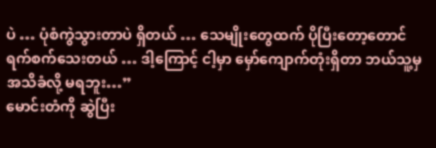ပဲ … ပုံစံကွဲသွားတာပဲ ရှိတယ် … သေမျိုးတွေထက် ပိုပြီးတော့တောင် ရက်စက်သေးတယ် … ဒါ့ကြောင့် ငါ့မှာ မှော်ကျောက်တုံးရှိတာ ဘယ်သူ့မှ အသိခံလို့ မရဘူး…”
မောင်းတံကို ဆွဲပြီး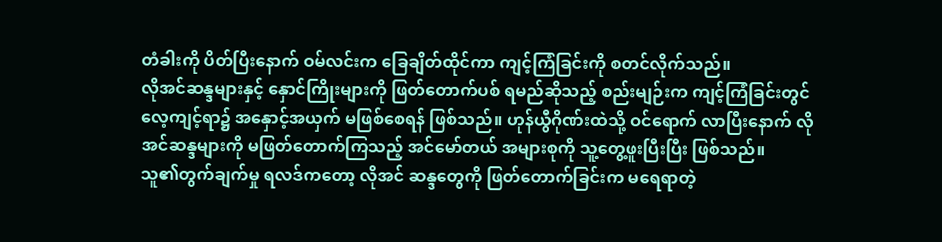တံခါးကို ပိတ်ပြီးနောက် ဝမ်လင်းက ခြေချိတ်ထိုင်ကာ ကျင့်ကြံခြင်းကို စတင်လိုက်သည်။
လိုအင်ဆန္ဒများနှင့် နှောင်ကြိုးများကို ဖြတ်တောက်ပစ် ရမည်ဆိုသည့် စည်းမျဉ်းက ကျင့်ကြံခြင်းတွင် လေ့ကျင့်ရာ၌ အနှောင့်အယှက် မဖြစ်စေရန် ဖြစ်သည်။ ဟုန်ယွီဂိုဏ်းထဲသို့ ဝင်ရောက် လာပြီးနောက် လိုအင်ဆန္ဒများကို မဖြတ်တောက်ကြသည့် အင်မော်တယ် အများစုကို သူ့တွေ့ဖူးပြီးပြီး ဖြစ်သည်။
သူ၏တွက်ချက်မှု ရလဒ်ကတော့ လိုအင် ဆန္ဒတွေကို ဖြတ်တောက်ခြင်းက မရေရာတဲ့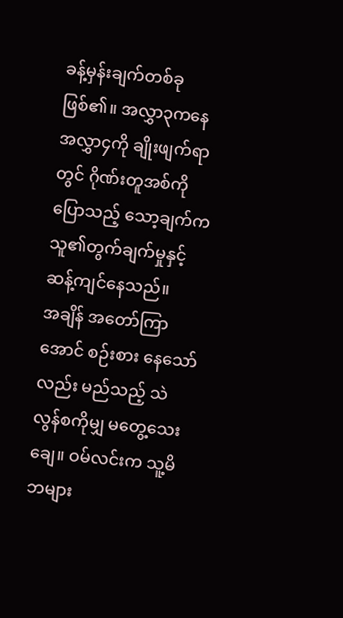ခန့်မှန်းချက်တစ်ခု ဖြစ်၏။ အလွှာ၃ကနေ အလွှာ၄ကို ချိုးဖျက်ရာတွင် ဂိုဏ်းတူအစ်ကို ပြောသည့် သော့ချက်က သူ၏တွက်ချက်မှုနှင့် ဆန့်ကျင်နေသည်။
အချိန် အတော်ကြာအောင် စဉ်းစား နေသော်လည်း မည်သည့် သဲလွန်စကိုမျှ မတွေ့သေးချေ။ ဝမ်လင်းက သူ့မိဘများ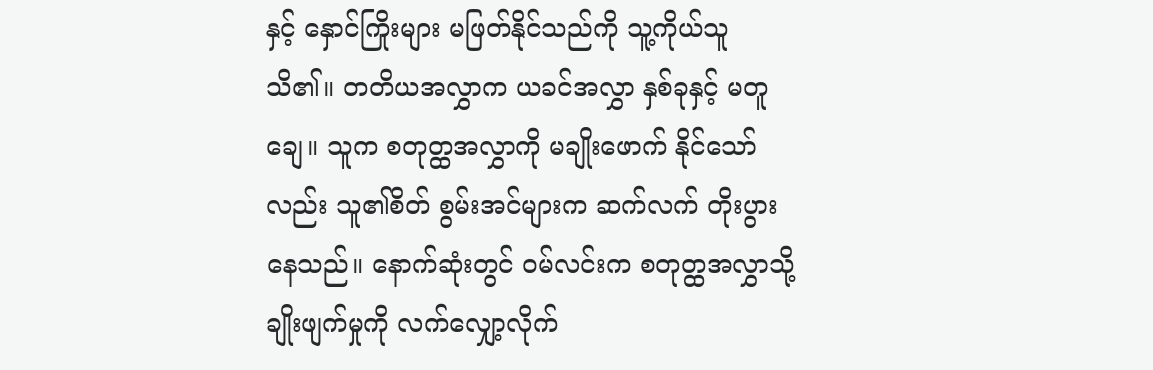နှင့် နှောင်ကြိုးများ မဖြတ်နိုင်သည်ကို သူ့ကိုယ်သူ သိ၏။ တတိယအလွှာက ယခင်အလွှာ နှစ်ခုနှင့် မတူချေ။ သူက စတုတ္ထအလွှာကို မချိုးဖောက် နိုင်သော်လည်း သူ၏စိတ် စွမ်းအင်များက ဆက်လက် တိုးပွားနေသည်။ နောက်ဆုံးတွင် ဝမ်လင်းက စတုတ္ထအလွှာသို့ ချိုးဖျက်မှုကို လက်လျှော့လိုက်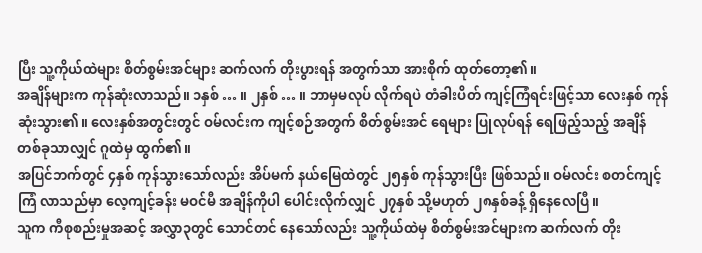ပြီး သူ့ကိုယ်ထဲများ စိတ်စွမ်းအင်များ ဆက်လက် တိုးပွားရန် အတွက်သာ အားစိုက် ထုတ်တော့၏။
အချိန်များက ကုန်ဆုံးလာသည်။ ၁နှစ် … ။ ၂နှစ် … ။ ဘာမှမလုပ် လိုက်ရပဲ တံခါးပိတ် ကျင့်ကြံရင်းဖြင့်သာ လေးနှစ် ကုန်ဆုံးသွား၏။ လေးနှစ်အတွင်းတွင် ဝမ်လင်းက ကျင့်စဉ်အတွက် စိတ်စွမ်းအင် ရေများ ပြုလုပ်ရန် ရေဖြည့်သည့် အချိန်တစ်ခုသာလျှင် ဂူထဲမှ ထွက်၏။
အပြင်ဘက်တွင် ၄နှစ် ကုန်သွားသော်လည်း အိပ်မက် နယ်မြေထဲတွင် ၂၅နှစ် ကုန်သွားပြီး ဖြစ်သည်။ ဝမ်လင်း စတင်ကျင့်ကြံ လာသည်မှာ လေ့ကျင့်ခန်း မဝင်မီ အချိန်ကိုပါ ပေါင်းလိုက်လျှင် ၂၇နှစ် သို့မဟုတ် ၂၈နှစ်ခန့် ရှိနေလေပြီ။
သူက ကီစုစည်းမှုအဆင့် အလွှာ၃တွင် သောင်တင် နေသော်လည်း သူ့ကိုယ်ထဲမှ စိတ်စွမ်းအင်များက ဆက်လက် တိုး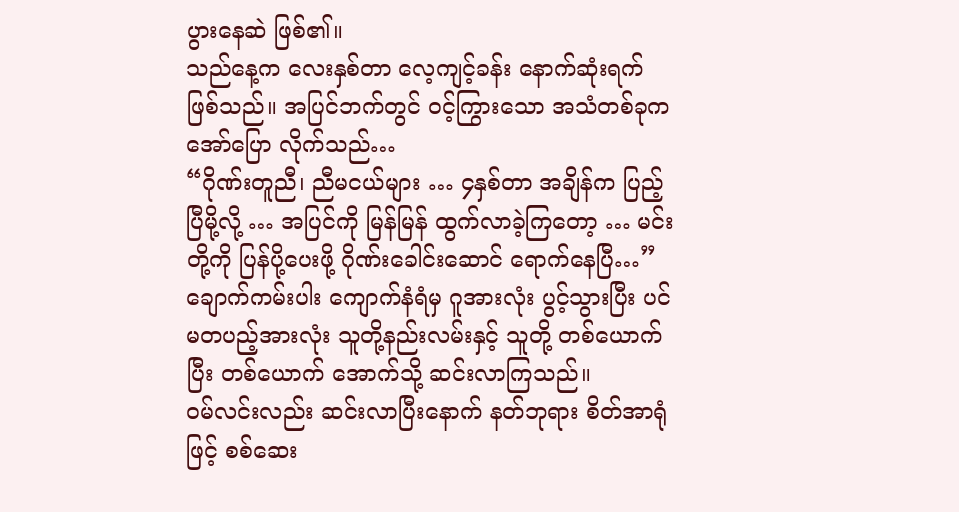ပွားနေဆဲ ဖြစ်၏။
သည်နေ့က လေးနှစ်တာ လေ့ကျင့်ခန်း နောက်ဆုံးရက် ဖြစ်သည်။ အပြင်ဘက်တွင် ဝင့်ကြွားသော အသံတစ်ခုက အော်ပြော လိုက်သည်…
“ဂိုဏ်းတူညီ၊ ညီမငယ်များ … ၄နှစ်တာ အချိန်က ပြည့်ပြီမို့လို့ … အပြင်ကို မြန်မြန် ထွက်လာခဲ့ကြတော့ … မင်းတို့ကို ပြန်ပို့ပေးဖို့ ဂိုဏ်းခေါင်းဆောင် ရောက်နေပြီ…”
ချောက်ကမ်းပါး ကျောက်နံရံမှ ဂူအားလုံး ပွင့်သွားပြီး ပင်မတပည့်အားလုံး သူတို့နည်းလမ်းနှင့် သူတို့ တစ်ယောက်ပြီး တစ်ယောက် အောက်သို့ ဆင်းလာကြသည်။
ဝမ်လင်းလည်း ဆင်းလာပြီးနောက် နတ်ဘုရား စိတ်အာရုံဖြင့် စစ်ဆေး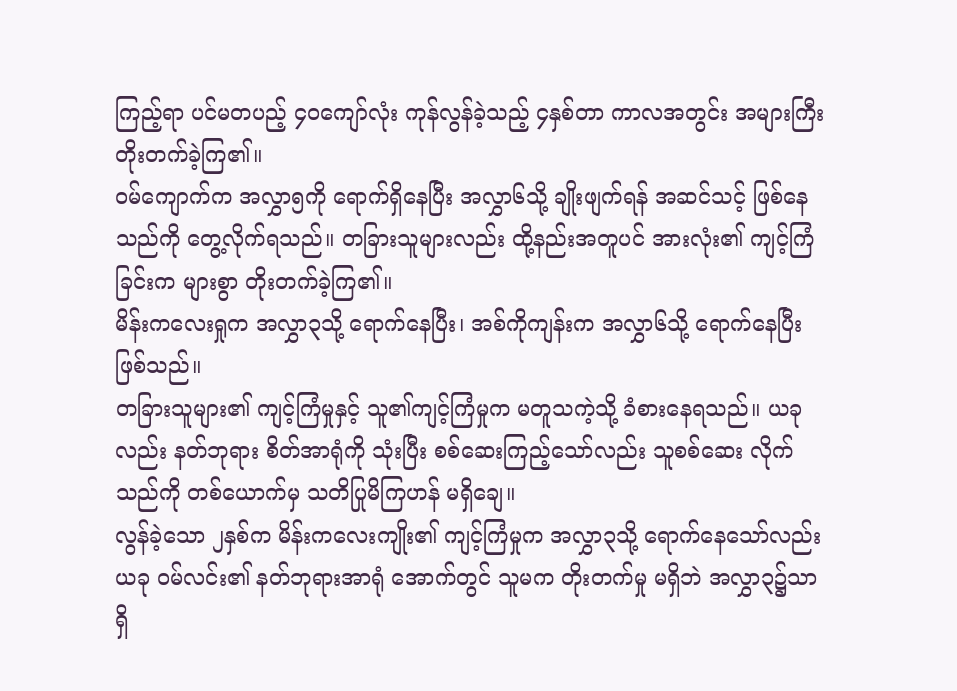ကြည့်ရာ ပင်မတပည့် ၄၀ကျော်လုံး ကုန်လွန်ခဲ့သည့် ၄နှစ်တာ ကာလအတွင်း အများကြီး တိုးတက်ခဲ့ကြ၏။
ဝမ်ကျောက်က အလွှာ၅ကို ရောက်ရှိနေပြီး အလွှာ၆သို့ ချိုးဖျက်ရန် အဆင်သင့် ဖြစ်နေသည်ကို တွေ့လိုက်ရသည်။ တခြားသူများလည်း ထို့နည်းအတူပင် အားလုံး၏ ကျင့်ကြံခြင်းက များစွာ တိုးတက်ခဲ့ကြ၏။
မိန်းကလေးရှုက အလွှာ၃သို့ ရောက်နေပြီး၊ အစ်ကိုကျန်းက အလွှာ၆သို့ ရောက်နေပြီး ဖြစ်သည်။
တခြားသူများ၏ ကျင့်ကြံမှုနှင့် သူ၏ကျင့်ကြံမှုက မတူသကဲ့သို့ ခံစားနေရသည်။ ယခုလည်း နတ်ဘုရား စိတ်အာရုံကို သုံးပြီး စစ်ဆေးကြည့်သော်လည်း သူစစ်ဆေး လိုက်သည်ကို တစ်ယောက်မှ သတိပြုမိကြဟန် မရှိချေ။
လွန်ခဲ့သော ၂နှစ်က မိန်းကလေးကျိုး၏ ကျင့်ကြံမှုက အလွှာ၃သို့ ရောက်နေသော်လည်း ယခု ဝမ်လင်း၏ နတ်ဘုရားအာရုံ အောက်တွင် သူမက တိုးတက်မှု မရှိဘဲ အလွှာ၃၌သာ ရှိ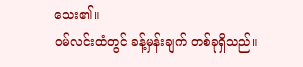သေး၏။
ဝမ်လင်းထံတွင် ခန့်မှန်းချက် တစ်ခုရှိသည်။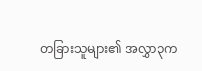တခြားသူများ၏ အလွှာ၃က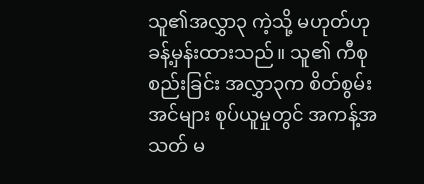သူ၏အလွှာ၃ ကဲ့သို့ မဟုတ်ဟု ခန့်မှန်းထားသည်။ သူ၏ ကီစုစည်းခြင်း အလွှာ၃က စိတ်စွမ်းအင်များ စုပ်ယူမှုတွင် အကန့်အသတ် မ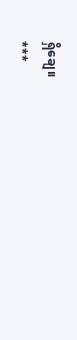ရှိချေ။
***